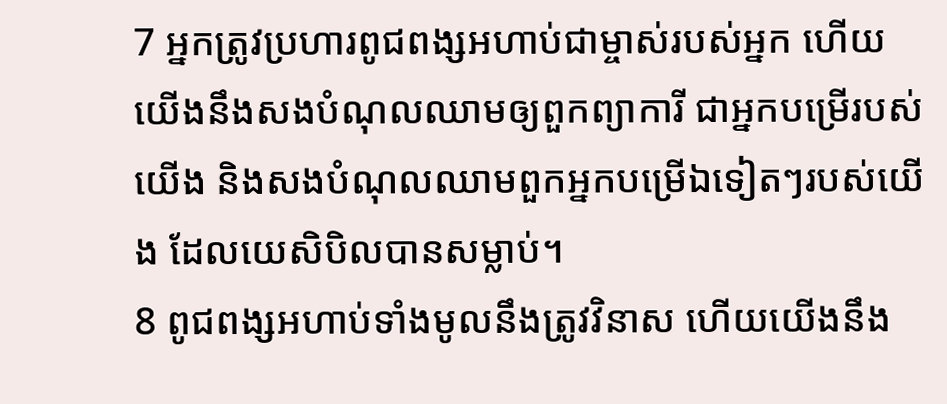7 អ្នកត្រូវប្រហារពូជពង្សអហាប់ជាម្ចាស់របស់អ្នក ហើយយើងនឹងសងបំណុលឈាមឲ្យពួកព្យាការី ជាអ្នកបម្រើរបស់យើង និងសងបំណុលឈាមពួកអ្នកបម្រើឯទៀតៗរបស់យើង ដែលយេសិបិលបានសម្លាប់។
8 ពូជពង្សអហាប់ទាំងមូលនឹងត្រូវវិនាស ហើយយើងនឹង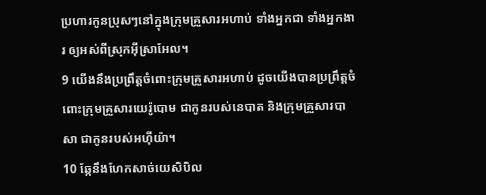ប្រហារកូនប្រុសៗនៅក្នុងក្រុមគ្រួសារអហាប់ ទាំងអ្នកជា ទាំងអ្នកងារ ឲ្យអស់ពីស្រុកអ៊ីស្រាអែល។
9 យើងនឹងប្រព្រឹត្តចំពោះក្រុមគ្រួសារអហាប់ ដូចយើងបានប្រព្រឹត្តចំពោះក្រុមគ្រួសារយេរ៉ូបោម ជាកូនរបស់នេបាត និងក្រុមគ្រួសារបាសា ជាកូនរបស់អហ៊ីយ៉ា។
10 ឆ្កែនឹងហែកសាច់យេសិបិល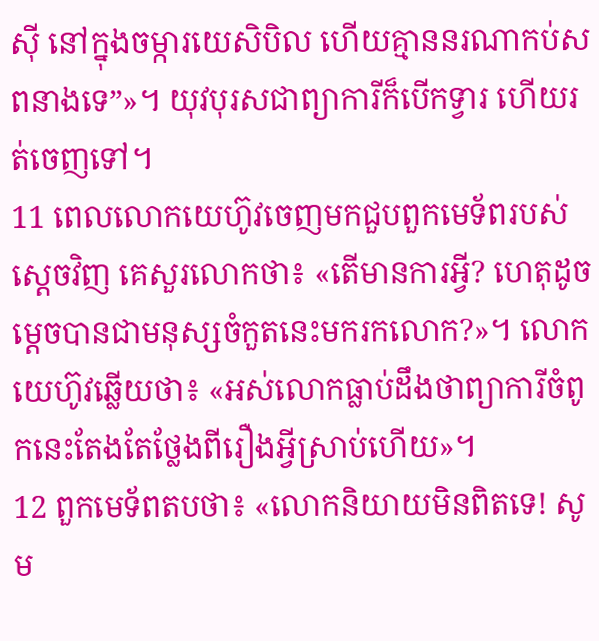ស៊ី នៅក្នុងចម្ការយេសិបិល ហើយគ្មាននរណាកប់សពនាងទេ”»។ យុវបុរសជាព្យាការីក៏បើកទ្វារ ហើយរត់ចេញទៅ។
11 ពេលលោកយេហ៊ូវចេញមកជួបពួកមេទ័ពរបស់ស្ដេចវិញ គេសួរលោកថា៖ «តើមានការអ្វី? ហេតុដូចម្ដេចបានជាមនុស្សចំកួតនេះមករកលោក?»។ លោកយេហ៊ូវឆ្លើយថា៖ «អស់លោកធ្លាប់ដឹងថាព្យាការីចំពូកនេះតែងតែថ្លែងពីរឿងអ្វីស្រាប់ហើយ»។
12 ពួកមេទ័ពតបថា៖ «លោកនិយាយមិនពិតទេ! សូម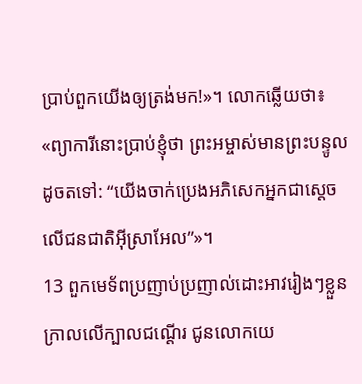ប្រាប់ពួកយើងឲ្យត្រង់មក!»។ លោកឆ្លើយថា៖ «ព្យាការីនោះប្រាប់ខ្ញុំថា ព្រះអម្ចាស់មានព្រះបន្ទូលដូចតទៅ: “យើងចាក់ប្រេងអភិសេកអ្នកជាស្ដេចលើជនជាតិអ៊ីស្រាអែល”»។
13 ពួកមេទ័ពប្រញាប់ប្រញាល់ដោះអាវរៀងៗខ្លួន ក្រាលលើក្បាលជណ្ដើរ ជូនលោកយេ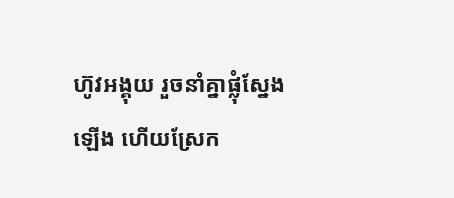ហ៊ូវអង្គុយ រួចនាំគ្នាផ្លុំស្នែងឡើង ហើយស្រែក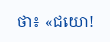ថា៖ «ជយោ!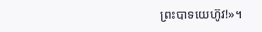ព្រះបាទយេហ៊ូវ!»។